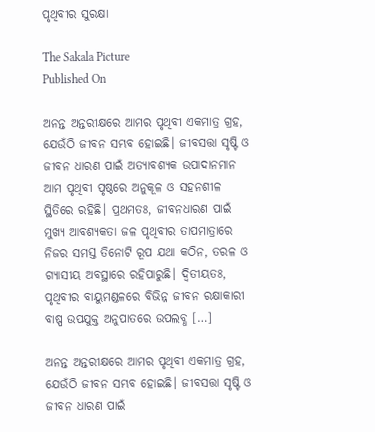ପୃଥିବୀର ସୁରକ୍ଷା

The Sakala Picture
Published On

ଅନନ୍ତ ଅନ୍ତରୀକ୍ଷରେ ଆମର ପୃଥିବୀ ଏକମାତ୍ର ଗ୍ରହ, ଯେଉଁଠି ଜୀବନ ସମ୍ଭବ ହୋଇଛି। ଜୀବସତ୍ତା ସୃଷ୍ଟି ଓ ଜୀବନ ଧାରଣ ପାଇଁ ଅତ୍ୟାବଶ୍ୟକ ଉପାଦାନମାନ ଆମ ପୃଥିବୀ ପୃଷ୍ଠରେ ଅନୁକୂଳ ଓ ସହନଶୀଳ ସ୍ଥିତିରେ ରହିଛି। ପ୍ରଥମତଃ, ଜୀବନଧାରଣ ପାଇଁ ମୁଖ୍ୟ ଆବଶ୍ୟକତା ଜଳ ପୃଥିବୀର ତାପମାତ୍ରାରେ ନିଜର ସମସ୍ତ ତିନୋଟି ରୂପ ଯଥା କଠିନ, ତରଳ ଓ ଗ୍ୟାସୀୟ ଅବସ୍ଥାରେ ରହିପାରୁଛି। ଦ୍ୱିତୀୟତଃ, ପୃଥିବୀର ବାୟୁମଣ୍ଡଳରେ ବିଭିନ୍ନ ଜୀବନ ରକ୍ଷାକାରୀ ବାଷ୍ପ ଉପଯୁକ୍ତ ଅନୁପାତରେ ଉପଲବ୍ଧ […]

ଅନନ୍ତ ଅନ୍ତରୀକ୍ଷରେ ଆମର ପୃଥିବୀ ଏକମାତ୍ର ଗ୍ରହ, ଯେଉଁଠି ଜୀବନ ସମ୍ଭବ ହୋଇଛି। ଜୀବସତ୍ତା ସୃଷ୍ଟି ଓ ଜୀବନ ଧାରଣ ପାଇଁ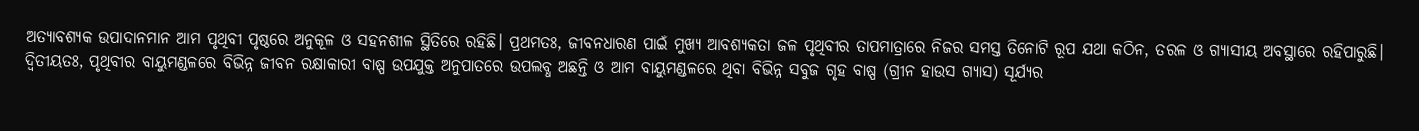ଅତ୍ୟାବଶ୍ୟକ ଉପାଦାନମାନ ଆମ ପୃଥିବୀ ପୃଷ୍ଠରେ ଅନୁକୂଳ ଓ ସହନଶୀଳ ସ୍ଥିତିରେ ରହିଛି। ପ୍ରଥମତଃ, ଜୀବନଧାରଣ ପାଇଁ ମୁଖ୍ୟ ଆବଶ୍ୟକତା ଜଳ ପୃଥିବୀର ତାପମାତ୍ରାରେ ନିଜର ସମସ୍ତ ତିନୋଟି ରୂପ ଯଥା କଠିନ, ତରଳ ଓ ଗ୍ୟାସୀୟ ଅବସ୍ଥାରେ ରହିପାରୁଛି। ଦ୍ୱିତୀୟତଃ, ପୃଥିବୀର ବାୟୁମଣ୍ଡଳରେ ବିଭିନ୍ନ ଜୀବନ ରକ୍ଷାକାରୀ ବାଷ୍ପ ଉପଯୁକ୍ତ ଅନୁପାତରେ ଉପଲବ୍ଧ ଅଛନ୍ତି ଓ ଆମ ବାୟୁମଣ୍ଡଳରେ ଥିବା ବିଭିନ୍ନ ସବୁଜ ଗୃହ ବାଷ୍ପ (ଗ୍ରୀନ ହାଉସ ଗ୍ୟାସ) ସୂର୍ଯ୍ୟର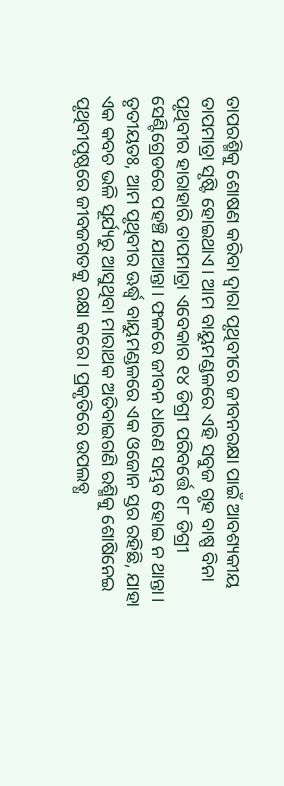ତାପରଶ୍ମିକୁ ଶୋଷଣ କରିବା ଦ୍ୱାରା ପୃଥିବୀରେ ଜୀବନରକ୍ଷା ପାଇଁ ଆବଶ୍ୟକୀୟ ତାପମାତ୍ରା ସୃଷ୍ଟି ହୋଇଥାଏ। ଆମ ବାୟୁମଣ୍ଡଳରେ ଏହି ସବୁଜ ଗୃହ ବାଷ୍ପ ବିନା ପୃଥିବୀର ହାରାହାରି ତାପମାତ୍ରା ଏବେକାର ୧୪ ଡିଗ୍ରୀ ପରିବର୍ତ୍ତେ ୧୮ ଡିଗ୍ରୀ ସେଣ୍ଟିଗ୍ରେଡରେ ପହଞ୍ଚି ଯାଆନ୍ତା। ଫଳରେ ଜୀବନ ଧାରଣ ସମ୍ଭବ ହୋଇ ନ ଥାନ୍ତା। ତୃତୀୟତଃ, ଆମ ପୃଥିବୀର ଊର୍ଦ୍ଧ୍ବ ବାୟୁମଣ୍ଡଳରେ ଏକ ଓଜୋନ ସ୍ତର ରହିଛି, ଯାହା ଏକ କବଚ ଭଳି ସୂର୍ଯ୍ୟରୁ ଆସୁଥିବା ମାରାଥକ ଅତିବାଇଗଣି ରଶ୍ମିକୁ ଶୋଷିନେଇ ପୃଥିବୀପୃଷ୍ଠରେ ଜୀବଜଗତକୁ ରକ୍ଷା କରେ। ପ୍ରକୃତିରେ ଉପଲବ୍ଧ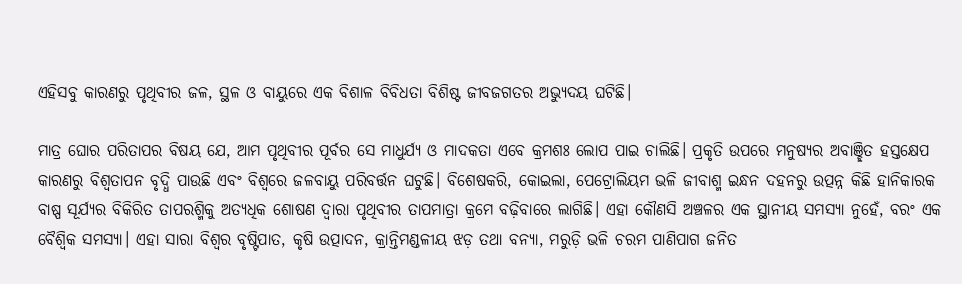ଏହିସବୁ କାରଣରୁ ପୃଥିବୀର ଜଳ, ସ୍ଥଳ ଓ ବାୟୁରେ ଏକ ବିଶାଳ ବିବିଧତା ବିଶିଷ୍ଟ ଜୀବଜଗତର ଅଭ୍ୟୁଦୟ ଘଟିଛି।

ମାତ୍ର ଘୋର ପରିତାପର ବିଷୟ ଯେ, ଆମ ପୃଥିବୀର ପୂର୍ବର ସେ ମାଧୁର୍ଯ୍ୟ ଓ ମାଦକତା ଏବେ କ୍ରମଶଃ ଲୋପ ପାଇ ଚାଲିଛି। ପ୍ରକୃତି ଉପରେ ମନୁଷ୍ୟର ଅବାଞ୍ଛିତ ହସ୍ତକ୍ଷେପ କାରଣରୁ ବିଶ୍ୱତାପନ ବୃଦ୍ଧି ପାଉଛି ଏବଂ ବିଶ୍ୱରେ ଜଳବାୟୁ ପରିବର୍ତ୍ତନ ଘଟୁଛି। ବିଶେଷକରି, କୋଇଲା, ପେଟ୍ରୋଲିୟମ ଭଳି ଜୀବାଶ୍ମ ଇନ୍ଧନ ଦହନରୁ ଉତ୍ପନ୍ନ କିଛି ହାନିକାରକ ବାଷ୍ପ ସୂର୍ଯ୍ୟର ବିକିରିତ ତାପରଶ୍ମିକୁ ଅତ୍ୟଧିକ ଶୋଷଣ ଦ୍ୱାରା ପୃଥିବୀର ତାପମାତ୍ରା କ୍ରମେ ବଢ଼ିବାରେ ଲାଗିଛି। ଏହା କୌଣସି ଅଞ୍ଚଳର ଏକ ସ୍ଥାନୀୟ ସମସ୍ୟା ନୁହେଁ, ବରଂ ଏକ ବୈଶ୍ୱିକ ସମସ୍ୟା। ଏହା ସାରା ବିଶ୍ୱର ବୃଷ୍ଟିପାତ, କୃଷି ଉତ୍ପାଦନ, କ୍ରାନ୍ତିମଣ୍ଡଳୀୟ ଝଡ଼ ତଥା ବନ୍ୟା, ମରୁଡ଼ି ଭଳି ଚରମ ପାଣିପାଗ ଜନିତ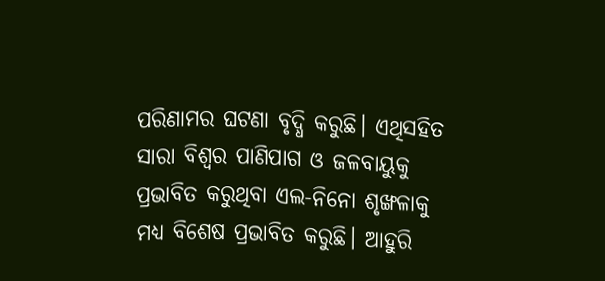ପରିଣାମର ଘଟଣା ବୃଦ୍ଧି କରୁଛି। ଏଥିସହିତ ସାରା ବିଶ୍ୱର ପାଣିପାଗ ଓ ଜଳବାୟୁକୁ ପ୍ରଭାବିତ କରୁଥିବା ଏଲ-ନିନୋ ଶୃଙ୍ଖଳାକୁ ମଧ୍ୟ ବିଶେଷ ପ୍ରଭାବିତ କରୁଛି। ଆହୁରି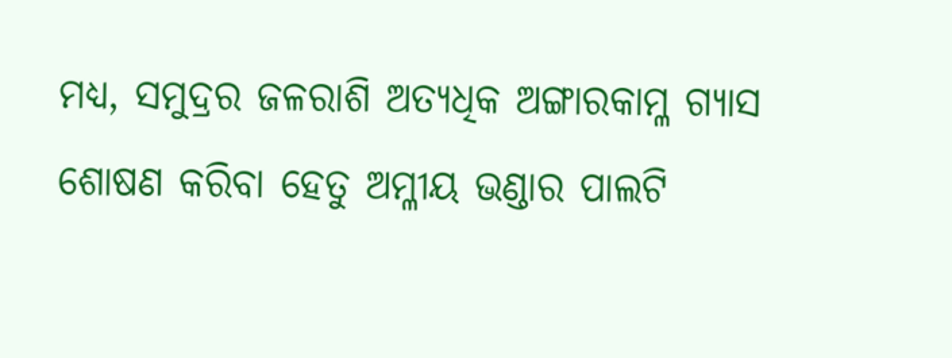ମଧ୍ୟ, ସମୁଦ୍ରର ଜଳରାଶି ଅତ୍ୟଧିକ ଅଙ୍ଗାରକାମ୍ଳ ଗ୍ୟାସ ଶୋଷଣ କରିବା ହେତୁ ଅମ୍ଳୀୟ ଭଣ୍ଡାର ପାଲଟି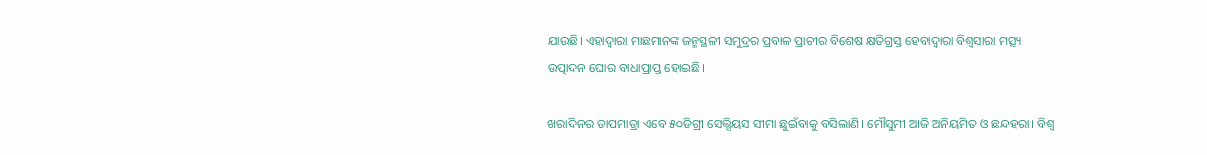ଯାଉଛି। ଏହାଦ୍ୱାରା ମାଛମାନଙ୍କ ଜନ୍ମସ୍ଥଳୀ ସମୁଦ୍ରର ପ୍ରବାଳ ପ୍ରାଚୀର ବିଶେଷ କ୍ଷତିଗ୍ରସ୍ତ ହେବାଦ୍ୱାରା ବିଶ୍ୱସାରା ମତ୍ସ୍ୟ ଉତ୍ପାଦନ ଘୋର ବାଧାପ୍ରାପ୍ତ ହୋଇଛି।

ଖରାଦିନର ତାପମାତ୍ରା ଏବେ ୫୦ଡିଗ୍ରୀ ସେଲ୍ସିୟସ ସୀମା ଛୁଇଁବାକୁ ବସିଲାଣି। ମୌସୁମୀ ଆଜି ଅନିୟମିତ ଓ ଛନ୍ଦହରା। ବିଶ୍ୱ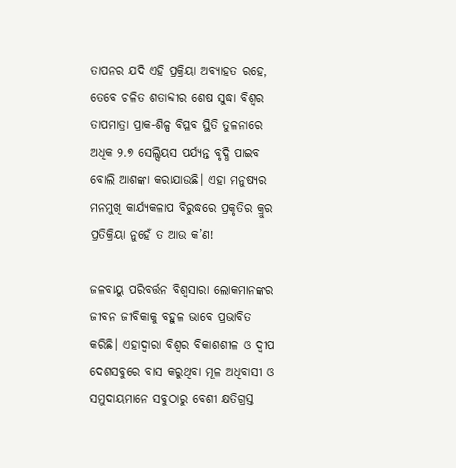ତାପନର ଯଦି ଏହି ପ୍ରକ୍ରିୟା ଅବ୍ୟାହତ ରହେ, ତେବେ ଚଳିତ ଶତାବ୍ଦୀର ଶେଷ ସୁଦ୍ଧା ବିଶ୍ୱର ତାପମାତ୍ରା ପ୍ରାକ-ଶିଳ୍ପ ବିପ୍ଳବ ସ୍ଥିତି ତୁଳନାରେ ଅଧିକ ୨.୭ ସେଲ୍ସିୟସ ପର୍ଯ୍ୟନ୍ତ ବୃଦ୍ଧି ପାଇବ ବୋଲି ଆଶଙ୍କା କରାଯାଉଛି। ଏହା ମନୁଷ୍ୟର ମନମୁଖି କାର୍ଯ୍ୟକଳାପ ବିରୁଦ୍ଧରେ ପ୍ରକୃତିର କ୍ରୁର ପ୍ରତିକ୍ରିୟା ନୁହେଁ ତ ଆଉ କ’ଣ!

ଜଳବାୟୁ ପରିବର୍ତ୍ତନ ବିଶ୍ୱସାରା ଲୋକମାନଙ୍କର ଜୀବନ ଜୀବିକାକୁ ବହୁଳ ଭାବେ ପ୍ରଭାବିତ କରିଛି। ଏହାଦ୍ୱାରା ବିଶ୍ୱର ବିକାଶଶୀଳ ଓ ଦ୍ୱୀପ ଦେଶସବୁରେ ବାସ କରୁଥିବା ମୂଳ ଅଧିବାସୀ ଓ ସମୁଦାୟମାନେ ସବୁଠାରୁ ବେଶୀ କ୍ଷତିଗ୍ରସ୍ତ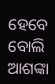ହେବେ ବୋଲି ଆଶଙ୍କା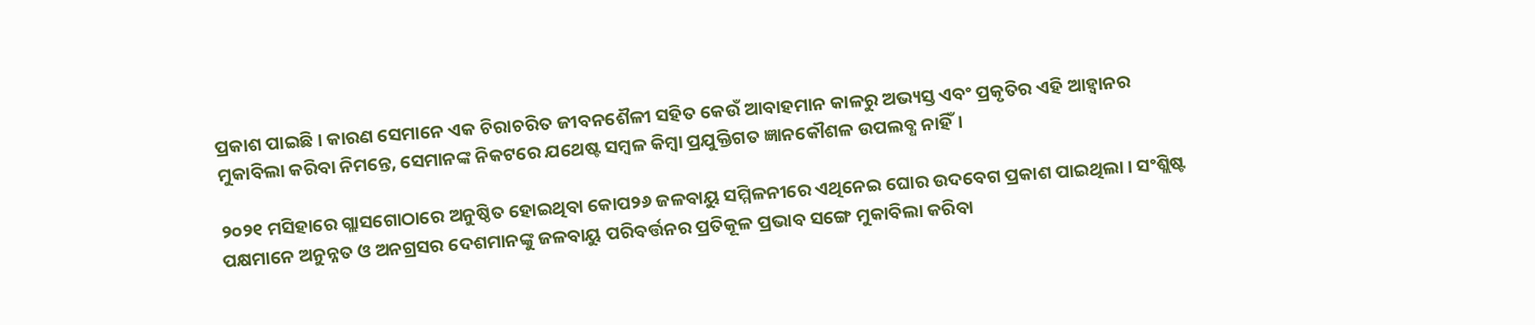ପ୍ରକାଶ ପାଇଛି। କାରଣ ସେମାନେ ଏକ ଚିରାଚରିତ ଜୀବନଶୈଳୀ ସହିତ କେଉଁ ଆବାହମାନ କାଳରୁ ଅଭ୍ୟସ୍ତ ଏବଂ ପ୍ରକୃତିର ଏହି ଆହ୍ୱାନର ମୁକାବିଲା କରିବା ନିମନ୍ତେ, ସେମାନଙ୍କ ନିକଟରେ ଯଥେଷ୍ଟ ସମ୍ୱଳ କିମ୍ୱା ପ୍ରଯୁକ୍ତିଗତ ଜ୍ଞାନକୌଶଳ ଉପଲବ୍ଧ ନାହିଁ।

୨୦୨୧ ମସିହାରେ ଗ୍ଲାସଗୋଠାରେ ଅନୁଷ୍ଠିତ ହୋଇଥିବା କୋପ୨୬ ଜଳବାୟୁ ସମ୍ମିଳନୀରେ ଏଥିନେଇ ଘୋର ଉଦବେଗ ପ୍ରକାଶ ପାଇଥିଲା। ସଂଶ୍ଲିଷ୍ଟ ପକ୍ଷମାନେ ଅନୁନ୍ନତ ଓ ଅନଗ୍ରସର ଦେଶମାନଙ୍କୁ ଜଳବାୟୁ ପରିବର୍ତ୍ତନର ପ୍ରତିକୂଳ ପ୍ରଭାବ ସଙ୍ଗେ ମୁକାବିଲା କରିବା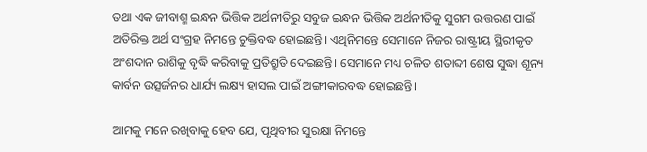ତଥା ଏକ ଜୀବାଶ୍ମ ଇନ୍ଧନ ଭିତ୍ତିକ ଅର୍ଥନୀତିରୁ ସବୁଜ ଇନ୍ଧନ ଭିତ୍ତିକ ଅର୍ଥନୀତିକୁ ସୁଗମ ଉତ୍ତରଣ ପାଇଁ ଅତିରିକ୍ତ ଅର୍ଥ ସଂଗ୍ରହ ନିମନ୍ତେ ଚୁକ୍ତିବଦ୍ଧ ହୋଇଛନ୍ତି। ଏଥିନିମନ୍ତେ ସେମାନେ ନିଜର ରାଷ୍ଟ୍ରୀୟ ସ୍ଥିରୀକୃତ ଅଂଶଦାନ ରାଶିକୁ ବୃଦ୍ଧି କରିବାକୁ ପ୍ରତିଶ୍ରୁତି ଦେଇଛନ୍ତି। ସେମାନେ ମଧ୍ୟ ଚଳିତ ଶତାବ୍ଦୀ ଶେଷ ସୁଦ୍ଧା ଶୂନ୍ୟ କାର୍ବନ ଉତ୍ସର୍ଜନର ଧାର୍ଯ୍ୟ ଲକ୍ଷ୍ୟ ହାସଲ ପାଇଁ ଅଙ୍ଗୀକାରବଦ୍ଧ ହୋଇଛନ୍ତି।

ଆମକୁ ମନେ ରଖିବାକୁ ହେବ ଯେ, ପୃଥିବୀର ସୁରକ୍ଷା ନିମନ୍ତେ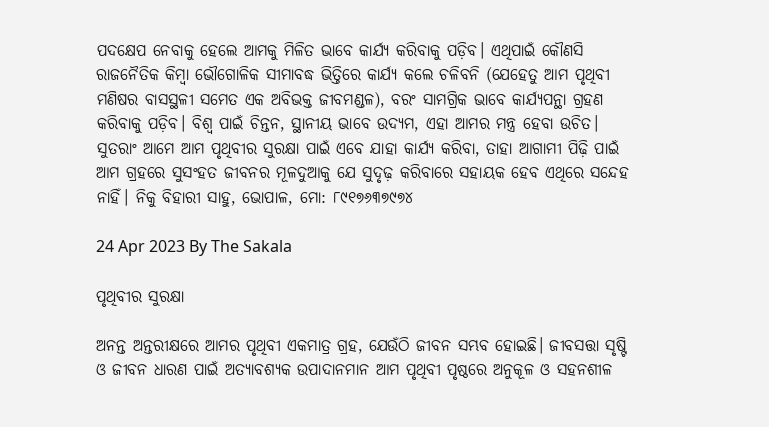ପଦକ୍ଷେପ ନେବାକୁ ହେଲେ ଆମକୁ ମିଳିତ ଭାବେ କାର୍ଯ୍ୟ କରିବାକୁ ପଡ଼ିବ। ଏଥିପାଇଁ କୌଣସି ରାଜନୈତିକ କିମ୍ୱା ଭୌଗୋଳିକ ସୀମାବଦ୍ଧ ଭିତ୍ତିରେ କାର୍ଯ୍ୟ କଲେ ଚଳିବନି (ଯେହେତୁ ଆମ ପୃଥିବୀ ମଣିଷର ବାସସ୍ଥଳୀ ସମେତ ଏକ ଅବିଭକ୍ତ ଜୀବମଣ୍ଡଳ), ବରଂ ସାମଗ୍ରିକ ଭାବେ କାର୍ଯ୍ୟପନ୍ଥା ଗ୍ରହଣ କରିବାକୁ ପଡ଼ିବ। ବିଶ୍ୱ ପାଇଁ ଚିନ୍ତନ, ସ୍ଥାନୀୟ ଭାବେ ଉଦ୍ୟମ, ଏହା ଆମର ମନ୍ତ୍ର ହେବା ଉଚିତ। ସୁତରାଂ ଆମେ ଆମ ପୃଥିବୀର ସୁରକ୍ଷା ପାଇଁ ଏବେ ଯାହା କାର୍ଯ୍ୟ କରିବା, ତାହା ଆଗାମୀ ପିଢ଼ି ପାଇଁ ଆମ ଗ୍ରହରେ ସୁସଂହତ ଜୀବନର ମୂଳଦୁଆକୁ ଯେ ସୁଦୃଢ଼ କରିବାରେ ସହାୟକ ହେବ ଏଥିରେ ସନ୍ଦେହ ନାହିଁ। ନିକୁ ବିହାରୀ ସାହୁ, ଭୋପାଳ, ମୋ: ୮୯୧୭୬୩୭୯୭୪

24 Apr 2023 By The Sakala

ପୃଥିବୀର ସୁରକ୍ଷା

ଅନନ୍ତ ଅନ୍ତରୀକ୍ଷରେ ଆମର ପୃଥିବୀ ଏକମାତ୍ର ଗ୍ରହ, ଯେଉଁଠି ଜୀବନ ସମ୍ଭବ ହୋଇଛି। ଜୀବସତ୍ତା ସୃଷ୍ଟି ଓ ଜୀବନ ଧାରଣ ପାଇଁ ଅତ୍ୟାବଶ୍ୟକ ଉପାଦାନମାନ ଆମ ପୃଥିବୀ ପୃଷ୍ଠରେ ଅନୁକୂଳ ଓ ସହନଶୀଳ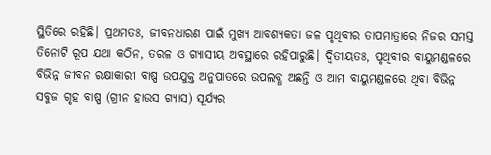ସ୍ଥିତିରେ ରହିଛି। ପ୍ରଥମତଃ, ଜୀବନଧାରଣ ପାଇଁ ମୁଖ୍ୟ ଆବଶ୍ୟକତା ଜଳ ପୃଥିବୀର ତାପମାତ୍ରାରେ ନିଜର ସମସ୍ତ ତିନୋଟି ରୂପ ଯଥା କଠିନ, ତରଳ ଓ ଗ୍ୟାସୀୟ ଅବସ୍ଥାରେ ରହିପାରୁଛି। ଦ୍ୱିତୀୟତଃ, ପୃଥିବୀର ବାୟୁମଣ୍ଡଳରେ ବିଭିନ୍ନ ଜୀବନ ରକ୍ଷାକାରୀ ବାଷ୍ପ ଉପଯୁକ୍ତ ଅନୁପାତରେ ଉପଲବ୍ଧ ଅଛନ୍ତି ଓ ଆମ ବାୟୁମଣ୍ଡଳରେ ଥିବା ବିଭିନ୍ନ ସବୁଜ ଗୃହ ବାଷ୍ପ (ଗ୍ରୀନ ହାଉସ ଗ୍ୟାସ) ସୂର୍ଯ୍ୟର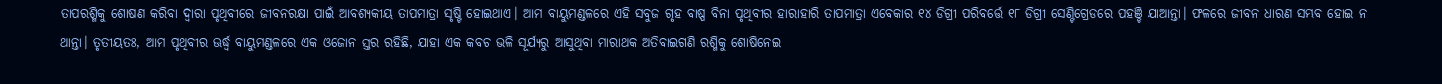ତାପରଶ୍ମିକୁ ଶୋଷଣ କରିବା ଦ୍ୱାରା ପୃଥିବୀରେ ଜୀବନରକ୍ଷା ପାଇଁ ଆବଶ୍ୟକୀୟ ତାପମାତ୍ରା ସୃଷ୍ଟି ହୋଇଥାଏ। ଆମ ବାୟୁମଣ୍ଡଳରେ ଏହି ସବୁଜ ଗୃହ ବାଷ୍ପ ବିନା ପୃଥିବୀର ହାରାହାରି ତାପମାତ୍ରା ଏବେକାର ୧୪ ଡିଗ୍ରୀ ପରିବର୍ତ୍ତେ ୧୮ ଡିଗ୍ରୀ ସେଣ୍ଟିଗ୍ରେଡରେ ପହଞ୍ଚି ଯାଆନ୍ତା। ଫଳରେ ଜୀବନ ଧାରଣ ସମ୍ଭବ ହୋଇ ନ ଥାନ୍ତା। ତୃତୀୟତଃ, ଆମ ପୃଥିବୀର ଊର୍ଦ୍ଧ୍ବ ବାୟୁମଣ୍ଡଳରେ ଏକ ଓଜୋନ ସ୍ତର ରହିଛି, ଯାହା ଏକ କବଚ ଭଳି ସୂର୍ଯ୍ୟରୁ ଆସୁଥିବା ମାରାଥକ ଅତିବାଇଗଣି ରଶ୍ମିକୁ ଶୋଷିନେଇ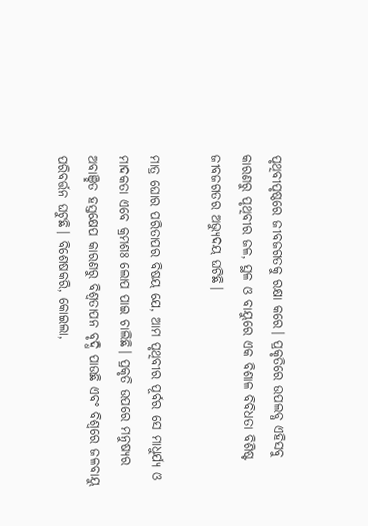ପୃଥିବୀପୃଷ୍ଠରେ ଜୀବଜଗତକୁ ରକ୍ଷା କରେ। ପ୍ରକୃତିରେ ଉପଲବ୍ଧ ଏହିସବୁ କାରଣରୁ ପୃଥିବୀର ଜଳ, ସ୍ଥଳ ଓ ବାୟୁରେ ଏକ ବିଶାଳ ବିବିଧତା ବିଶିଷ୍ଟ ଜୀବଜଗତର ଅଭ୍ୟୁଦୟ ଘଟିଛି।

ମାତ୍ର ଘୋର ପରିତାପର ବିଷୟ ଯେ, ଆମ ପୃଥିବୀର ପୂର୍ବର ସେ ମାଧୁର୍ଯ୍ୟ ଓ ମାଦକତା ଏବେ କ୍ରମଶଃ ଲୋପ ପାଇ ଚାଲିଛି। ପ୍ରକୃତି ଉପରେ ମନୁଷ୍ୟର ଅବାଞ୍ଛିତ ହସ୍ତକ୍ଷେପ କାରଣରୁ ବିଶ୍ୱତାପନ ବୃଦ୍ଧି ପାଉଛି ଏବଂ ବିଶ୍ୱରେ ଜଳବାୟୁ ପରିବର୍ତ୍ତନ ଘଟୁଛି। ବିଶେଷକରି, କୋଇଲା,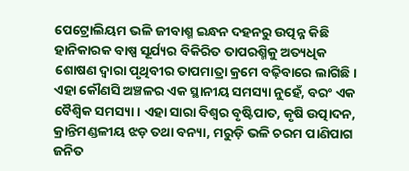ପେଟ୍ରୋଲିୟମ ଭଳି ଜୀବାଶ୍ମ ଇନ୍ଧନ ଦହନରୁ ଉତ୍ପନ୍ନ କିଛି ହାନିକାରକ ବାଷ୍ପ ସୂର୍ଯ୍ୟର ବିକିରିତ ତାପରଶ୍ମିକୁ ଅତ୍ୟଧିକ ଶୋଷଣ ଦ୍ୱାରା ପୃଥିବୀର ତାପମାତ୍ରା କ୍ରମେ ବଢ଼ିବାରେ ଲାଗିଛି। ଏହା କୌଣସି ଅଞ୍ଚଳର ଏକ ସ୍ଥାନୀୟ ସମସ୍ୟା ନୁହେଁ, ବରଂ ଏକ ବୈଶ୍ୱିକ ସମସ୍ୟା। ଏହା ସାରା ବିଶ୍ୱର ବୃଷ୍ଟିପାତ, କୃଷି ଉତ୍ପାଦନ, କ୍ରାନ୍ତିମଣ୍ଡଳୀୟ ଝଡ଼ ତଥା ବନ୍ୟା, ମରୁଡ଼ି ଭଳି ଚରମ ପାଣିପାଗ ଜନିତ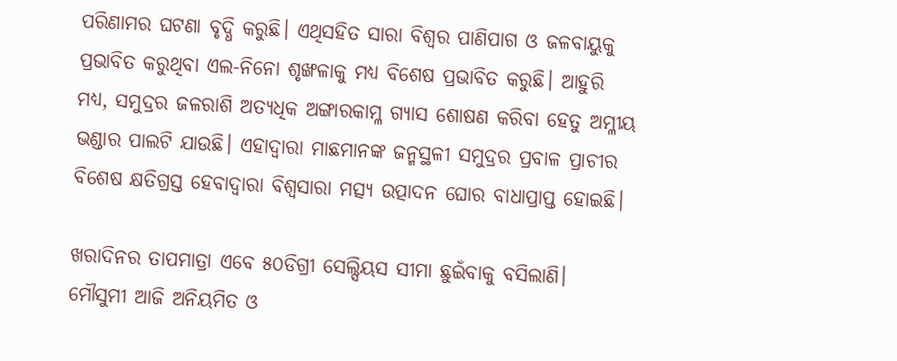ପରିଣାମର ଘଟଣା ବୃଦ୍ଧି କରୁଛି। ଏଥିସହିତ ସାରା ବିଶ୍ୱର ପାଣିପାଗ ଓ ଜଳବାୟୁକୁ ପ୍ରଭାବିତ କରୁଥିବା ଏଲ-ନିନୋ ଶୃଙ୍ଖଳାକୁ ମଧ୍ୟ ବିଶେଷ ପ୍ରଭାବିତ କରୁଛି। ଆହୁରି ମଧ୍ୟ, ସମୁଦ୍ରର ଜଳରାଶି ଅତ୍ୟଧିକ ଅଙ୍ଗାରକାମ୍ଳ ଗ୍ୟାସ ଶୋଷଣ କରିବା ହେତୁ ଅମ୍ଳୀୟ ଭଣ୍ଡାର ପାଲଟି ଯାଉଛି। ଏହାଦ୍ୱାରା ମାଛମାନଙ୍କ ଜନ୍ମସ୍ଥଳୀ ସମୁଦ୍ରର ପ୍ରବାଳ ପ୍ରାଚୀର ବିଶେଷ କ୍ଷତିଗ୍ରସ୍ତ ହେବାଦ୍ୱାରା ବିଶ୍ୱସାରା ମତ୍ସ୍ୟ ଉତ୍ପାଦନ ଘୋର ବାଧାପ୍ରାପ୍ତ ହୋଇଛି।

ଖରାଦିନର ତାପମାତ୍ରା ଏବେ ୫୦ଡିଗ୍ରୀ ସେଲ୍ସିୟସ ସୀମା ଛୁଇଁବାକୁ ବସିଲାଣି। ମୌସୁମୀ ଆଜି ଅନିୟମିତ ଓ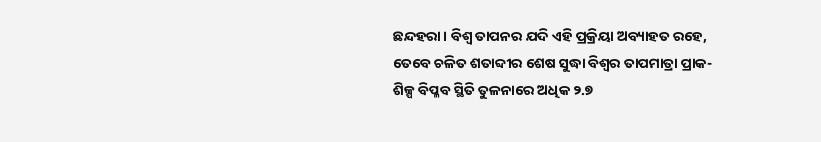ଛନ୍ଦହରା। ବିଶ୍ୱ ତାପନର ଯଦି ଏହି ପ୍ରକ୍ରିୟା ଅବ୍ୟାହତ ରହେ, ତେବେ ଚଳିତ ଶତାବ୍ଦୀର ଶେଷ ସୁଦ୍ଧା ବିଶ୍ୱର ତାପମାତ୍ରା ପ୍ରାକ-ଶିଳ୍ପ ବିପ୍ଳବ ସ୍ଥିତି ତୁଳନାରେ ଅଧିକ ୨.୭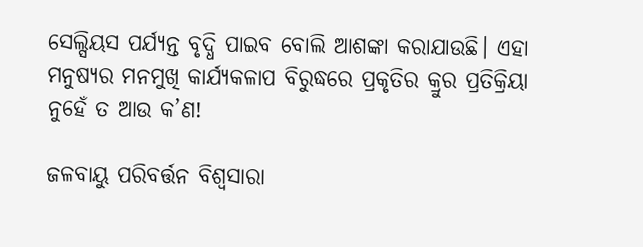ସେଲ୍ସିୟସ ପର୍ଯ୍ୟନ୍ତ ବୃଦ୍ଧି ପାଇବ ବୋଲି ଆଶଙ୍କା କରାଯାଉଛି। ଏହା ମନୁଷ୍ୟର ମନମୁଖି କାର୍ଯ୍ୟକଳାପ ବିରୁଦ୍ଧରେ ପ୍ରକୃତିର କ୍ରୁର ପ୍ରତିକ୍ରିୟା ନୁହେଁ ତ ଆଉ କ’ଣ!

ଜଳବାୟୁ ପରିବର୍ତ୍ତନ ବିଶ୍ୱସାରା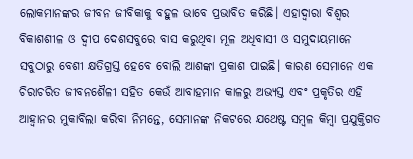ଲୋକମାନଙ୍କର ଜୀବନ ଜୀବିକାକୁ ବହୁଳ ଭାବେ ପ୍ରଭାବିତ କରିଛି। ଏହାଦ୍ୱାରା ବିଶ୍ୱର ବିକାଶଶୀଳ ଓ ଦ୍ୱୀପ ଦେଶସବୁରେ ବାସ କରୁଥିବା ମୂଳ ଅଧିବାସୀ ଓ ସମୁଦାୟମାନେ ସବୁଠାରୁ ବେଶୀ କ୍ଷତିଗ୍ରସ୍ତ ହେବେ ବୋଲି ଆଶଙ୍କା ପ୍ରକାଶ ପାଇଛି। କାରଣ ସେମାନେ ଏକ ଚିରାଚରିତ ଜୀବନଶୈଳୀ ସହିତ କେଉଁ ଆବାହମାନ କାଳରୁ ଅଭ୍ୟସ୍ତ ଏବଂ ପ୍ରକୃତିର ଏହି ଆହ୍ୱାନର ମୁକାବିଲା କରିବା ନିମନ୍ତେ, ସେମାନଙ୍କ ନିକଟରେ ଯଥେଷ୍ଟ ସମ୍ୱଳ କିମ୍ୱା ପ୍ରଯୁକ୍ତିଗତ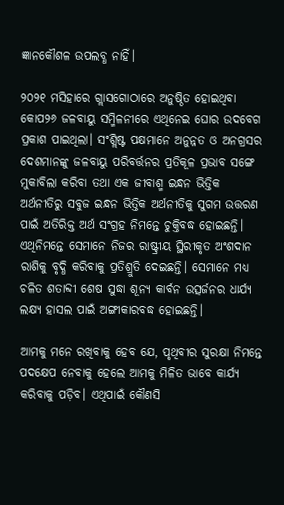ଜ୍ଞାନକୌଶଳ ଉପଲବ୍ଧ ନାହିଁ।

୨୦୨୧ ମସିହାରେ ଗ୍ଲାସଗୋଠାରେ ଅନୁଷ୍ଠିତ ହୋଇଥିବା କୋପ୨୬ ଜଳବାୟୁ ସମ୍ମିଳନୀରେ ଏଥିନେଇ ଘୋର ଉଦବେଗ ପ୍ରକାଶ ପାଇଥିଲା। ସଂଶ୍ଲିଷ୍ଟ ପକ୍ଷମାନେ ଅନୁନ୍ନତ ଓ ଅନଗ୍ରସର ଦେଶମାନଙ୍କୁ ଜଳବାୟୁ ପରିବର୍ତ୍ତନର ପ୍ରତିକୂଳ ପ୍ରଭାବ ସଙ୍ଗେ ମୁକାବିଲା କରିବା ତଥା ଏକ ଜୀବାଶ୍ମ ଇନ୍ଧନ ଭିତ୍ତିକ ଅର୍ଥନୀତିରୁ ସବୁଜ ଇନ୍ଧନ ଭିତ୍ତିକ ଅର୍ଥନୀତିକୁ ସୁଗମ ଉତ୍ତରଣ ପାଇଁ ଅତିରିକ୍ତ ଅର୍ଥ ସଂଗ୍ରହ ନିମନ୍ତେ ଚୁକ୍ତିବଦ୍ଧ ହୋଇଛନ୍ତି। ଏଥିନିମନ୍ତେ ସେମାନେ ନିଜର ରାଷ୍ଟ୍ରୀୟ ସ୍ଥିରୀକୃତ ଅଂଶଦାନ ରାଶିକୁ ବୃଦ୍ଧି କରିବାକୁ ପ୍ରତିଶ୍ରୁତି ଦେଇଛନ୍ତି। ସେମାନେ ମଧ୍ୟ ଚଳିତ ଶତାବ୍ଦୀ ଶେଷ ସୁଦ୍ଧା ଶୂନ୍ୟ କାର୍ବନ ଉତ୍ସର୍ଜନର ଧାର୍ଯ୍ୟ ଲକ୍ଷ୍ୟ ହାସଲ ପାଇଁ ଅଙ୍ଗୀକାରବଦ୍ଧ ହୋଇଛନ୍ତି।

ଆମକୁ ମନେ ରଖିବାକୁ ହେବ ଯେ, ପୃଥିବୀର ସୁରକ୍ଷା ନିମନ୍ତେ ପଦକ୍ଷେପ ନେବାକୁ ହେଲେ ଆମକୁ ମିଳିତ ଭାବେ କାର୍ଯ୍ୟ କରିବାକୁ ପଡ଼ିବ। ଏଥିପାଇଁ କୌଣସି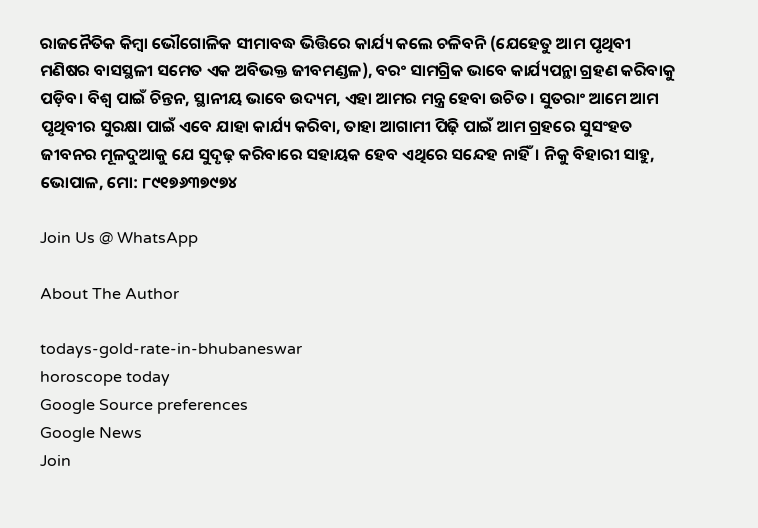ରାଜନୈତିକ କିମ୍ୱା ଭୌଗୋଳିକ ସୀମାବଦ୍ଧ ଭିତ୍ତିରେ କାର୍ଯ୍ୟ କଲେ ଚଳିବନି (ଯେହେତୁ ଆମ ପୃଥିବୀ ମଣିଷର ବାସସ୍ଥଳୀ ସମେତ ଏକ ଅବିଭକ୍ତ ଜୀବମଣ୍ଡଳ), ବରଂ ସାମଗ୍ରିକ ଭାବେ କାର୍ଯ୍ୟପନ୍ଥା ଗ୍ରହଣ କରିବାକୁ ପଡ଼ିବ। ବିଶ୍ୱ ପାଇଁ ଚିନ୍ତନ, ସ୍ଥାନୀୟ ଭାବେ ଉଦ୍ୟମ, ଏହା ଆମର ମନ୍ତ୍ର ହେବା ଉଚିତ। ସୁତରାଂ ଆମେ ଆମ ପୃଥିବୀର ସୁରକ୍ଷା ପାଇଁ ଏବେ ଯାହା କାର୍ଯ୍ୟ କରିବା, ତାହା ଆଗାମୀ ପିଢ଼ି ପାଇଁ ଆମ ଗ୍ରହରେ ସୁସଂହତ ଜୀବନର ମୂଳଦୁଆକୁ ଯେ ସୁଦୃଢ଼ କରିବାରେ ସହାୟକ ହେବ ଏଥିରେ ସନ୍ଦେହ ନାହିଁ। ନିକୁ ବିହାରୀ ସାହୁ, ଭୋପାଳ, ମୋ: ୮୯୧୭୬୩୭୯୭୪

Join Us @ WhatsApp

About The Author

todays-gold-rate-in-bhubaneswar
horoscope today
Google Source preferences
Google News
Join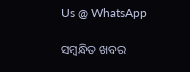Us @ WhatsApp

ସମ୍ବନ୍ଧିତ ଖବର